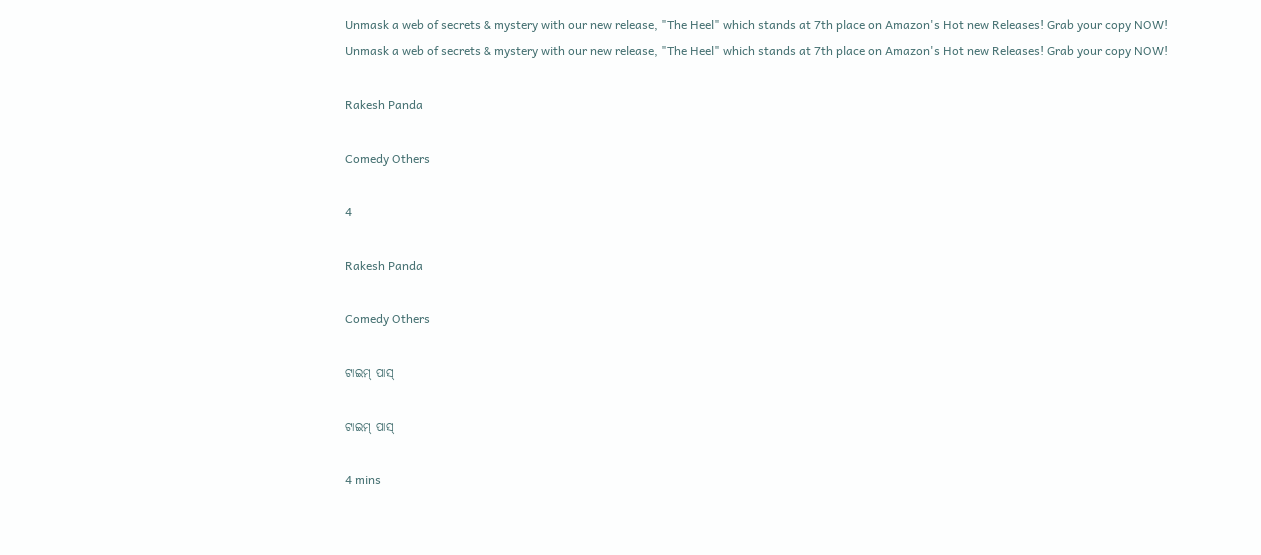Unmask a web of secrets & mystery with our new release, "The Heel" which stands at 7th place on Amazon's Hot new Releases! Grab your copy NOW!
Unmask a web of secrets & mystery with our new release, "The Heel" which stands at 7th place on Amazon's Hot new Releases! Grab your copy NOW!

Rakesh Panda

Comedy Others

4

Rakesh Panda

Comedy Others

ଟାଇମ୍ ପାସ୍

ଟାଇମ୍ ପାସ୍

4 mins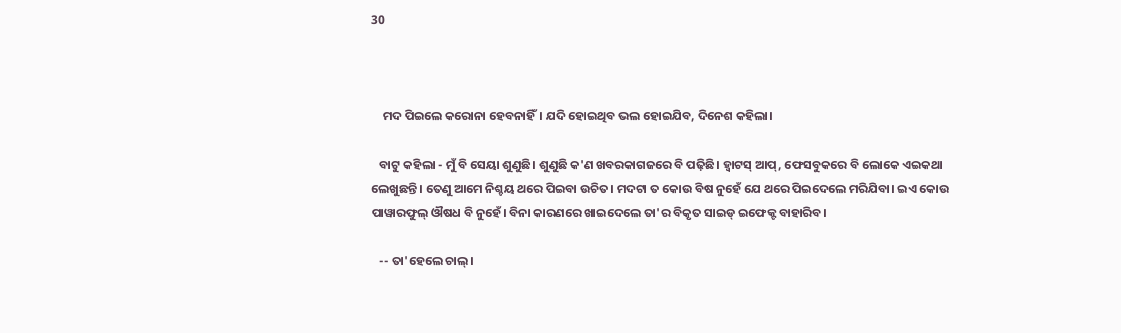30



    ମଦ ପିଇଲେ କରୋନା ହେବନାହିଁ। ଯଦି ହୋଇଥିବ ଭଲ ହୋଇଯିବ, ଦିନେଶ କହିଲା।

   ବାଟୁ କହିଲା - ମୁଁ ବି ସେୟା ଶୁଣୁଛି। ଶୁଣୁଛି କ'ଣ ଖବରକାଗଜରେ ବି ପଢ଼ିଛି। ହ୍ୱାଟସ୍ ଆପ୍, ଫେସବୁକରେ ବି ଲୋକେ ଏଇକଥା ଲେଖୁଛନ୍ତି। ତେଣୁ ଆମେ ନିଶ୍ଚୟ ଥରେ ପିଇବା ଉଚିତ। ମଦଟା ତ କୋଉ ବିଷ ନୁହେଁ ଯେ ଥରେ ପିଇଦେଲେ ମରିଯିବା। ଇଏ କୋଉ ପାୱାରଫୁଲ୍ ଔଷଧ ବି ନୁହେଁ। ବିନା କାରଣରେ ଖାଇଦେଲେ ତା'ର ବିକୃତ ସାଇଡ୍ ଇଫେକ୍ଟ ବାହାରିବ।

   -- ତା'ହେଲେ ଚାଲ୍।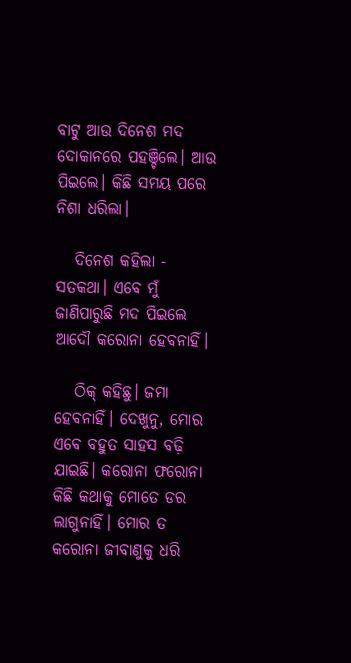ବାଟୁ ଆଉ ଦିନେଶ ମଦ ଦୋକାନରେ ପହଞ୍ଚିଲେ। ଆଉ ପିଇଲେ। କିଛି ସମୟ ପରେ ନିଶା ଧରିଲା।

   ଦିନେଶ କହିଲା - ସତକଥା। ଏବେ ମୁଁ ଜାଣିପାରୁଛି ମଦ ପିଇଲେ ଆଦୌ କରୋନା ହେବନାହିଁ।

   ଠିକ୍ କହିଛୁ। ଜମା ହେବନାହିଁ। ଦେଖୁନୁ, ମୋର ଏବେ ବହୁତ ସାହସ ବଢ଼ି ଯାଇଛି। କରୋନା ଫରୋନା କିଛି କଥାକୁ ମୋତେ ଡର ଲାଗୁନାହିଁ। ମୋର ତ କରୋନା ଜୀବାଣୁକୁ ଧରି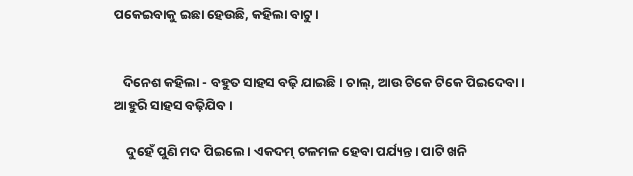ପକେଇବାକୁ ଇଛା ହେଉଛି, କହିଲା ବାଟୁ।


   ଦିନେଶ କହିଲା - ବହୁତ ସାହସ ବଢ଼ି ଯାଇଛି। ଚାଲ୍, ଆଉ ଟିକେ ଟିକେ ପିଇଦେବା। ଆହୁରି ସାହସ ବଢ଼ିଯିବ।

    ଦୁହେଁ ପୁଣି ମଦ ପିଇଲେ। ଏକଦମ୍ ଟଳମଳ ହେବା ପର୍ଯ୍ୟନ୍ତ। ପାଟି ଖନି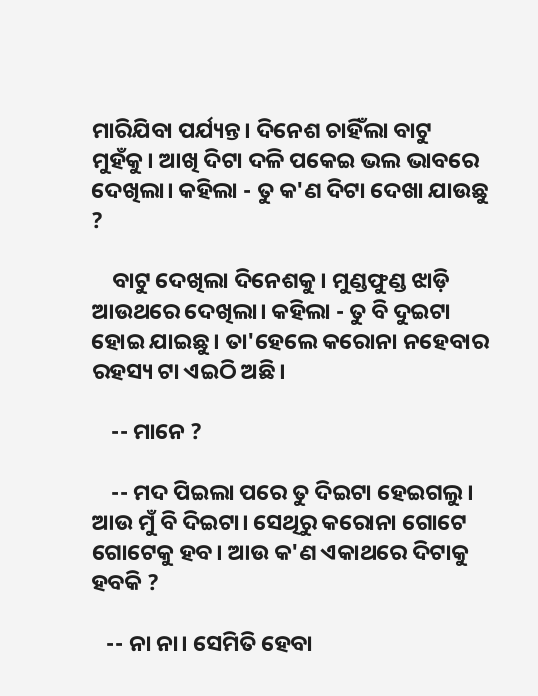ମାରିଯିବା ପର୍ଯ୍ୟନ୍ତ। ଦିନେଶ ଚାହିଁଲା ବାଟୁ ମୁହଁକୁ। ଆଖି ଦିଟା ଦଳି ପକେଇ ଭଲ ଭାବରେ ଦେଖିଲା। କହିଲା - ତୁ କ'ଣ ଦିଟା ଦେଖା ଯାଉଛୁ ?

    ବାଟୁ ଦେଖିଲା ଦିନେଶକୁ। ମୁଣ୍ଡଫୁଣ୍ଡ ଝାଡ଼ି ଆଉଥରେ ଦେଖିଲା। କହିଲା - ତୁ ବି ଦୁଇଟା ହୋଇ ଯାଇଛୁ। ତା'ହେଲେ କରୋନା ନହେବାର ରହସ୍ୟ ଟା ଏଇଠି ଅଛି।

    -- ମାନେ ?

    -- ମଦ ପିଇଲା ପରେ ତୁ ଦିଇଟା ହେଇଗଲୁ। ଆଉ ମୁଁ ବି ଦିଇଟା। ସେଥିରୁ କରୋନା ଗୋଟେ ଗୋଟେକୁ ହବ। ଆଉ କ'ଣ ଏକାଥରେ ଦିଟାକୁ ହବକି ?

   -- ନା ନା। ସେମିତି ହେବା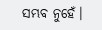ସମ୍ଭବ ନୁହେଁ।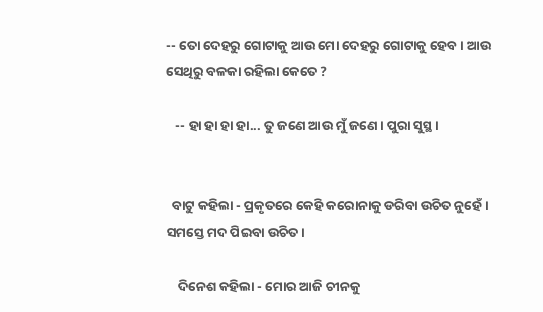-- ତୋ ଦେହରୁ ଗୋଟାକୁ ଆଉ ମୋ ଦେହରୁ ଗୋଟାକୁ ହେବ। ଆଉ ସେଥିରୁ ବଳକା ରହିଲା କେତେ ?

   -- ହା ହା ହା ହା... ତୁ ଜଣେ ଆଉ ମୁଁ ଜଣେ। ପୁରା ସୁସ୍ଥ।


  ବାଟୁ କହିଲା - ପ୍ରକୃତରେ କେହି କରୋନାକୁ ଡରିବା ଉଚିତ ନୁହେଁ। ସମସ୍ତେ ମଦ ପିଇବା ଉଚିତ।

    ଦିନେଶ କହିଲା - ମୋର ଆଜି ଚୀନକୁ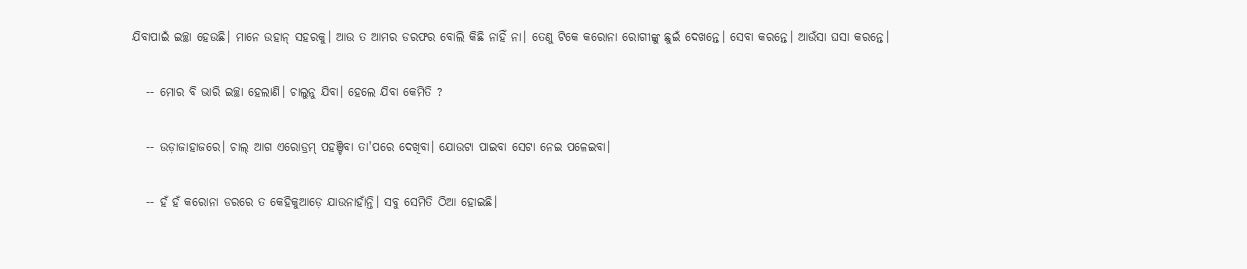ଯିବାପାଇଁ ଇଚ୍ଛା ହେଉଛି। ମାନେ ଉହାନ୍ ସହରକୁ। ଆଉ ତ ଆମର ଡରଫର ବୋଲି କିଛି ନାହିଁ ନା। ତେଣୁ ଟିକେ କରୋନା ରୋଗୀଙ୍କୁ ଛୁଇଁ ଦେଖନ୍ତେ। ସେବା କରନ୍ତେ। ଆଉଁସା ଘସା କରନ୍ତେ।

   -- ମୋର ବି ଭାରି ଇଚ୍ଛା ହେଲାଣି। ଚାଲୁନୁ ଯିବା। ହେଲେ ଯିବା କେମିତି ?

   -- ଉଡ଼ାଜାହାଜରେ। ଚାଲ୍ ଆଗ ଏରୋଡ୍ରମ୍ ପହଞ୍ଚିବା ତା'ପରେ ଦେଖିବା। ଯୋଉଟା ପାଇବା ସେଟା ନେଇ ପଳେଇବା।

   -- ହଁ ହଁ କରୋନା ଡରରେ ତ କେହିକୁଆଡ଼େ ଯାଉନାହାଁନ୍ତି। ସବୁ ସେମିତି ଠିଆ ହୋଇଛି।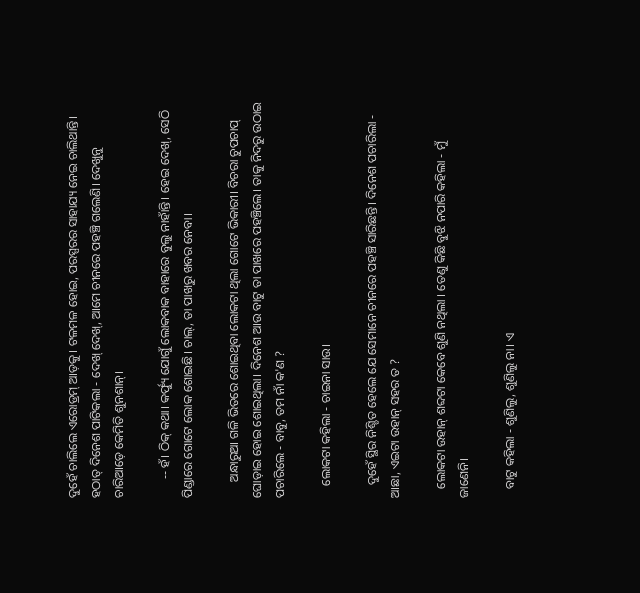ଦୁହେଁ ଚାଲିଲେ ଏରୋଡ୍ରମ୍ ଆଡ଼କୁ। ଟଳମଳ ହୋଇ, ପରସ୍ପରର ସାହାଯ୍ୟ ନେଇ ଚାଲିଥାନ୍ତି। ହଠାତ୍ ଦିନେଶ ପାଟିକଲା - ଦେଖ୍ ଦେଖ୍, ଆମେ ଚୀନରେ ପହଞ୍ଚି ଗଲେଣି। ଦେଖୁନୁ ଚାରିଆଡ଼େ କେମିତି ଶୁନଶାନ୍।

      -- ହଁ। ଠିକ୍ କଥା। କର୍ଫ୍ୟୁ ଯୋଗୁଁ ଲୋକବାକ ବାହାରେ ବୁଲୁ ନାହାଁନ୍ତି। ହେଇ ଦେଖ୍, ସେଠି ପିଣ୍ଡାରେ ଗୋଟେ ଲୋକ ଶୋଇଛି। ଚାଲ୍, ତା ପାଖରୁ ଖବର ନେବା।

     ଅନ୍ଧାରୁଆ ଗଳି ଭିତରେ ଶୋଇଥିବା ଲୋକଟା ଥିଲା ଗୋଟେ ଭିକାରୀ। ବିଚରା ଚୁପଚାପ୍ ଘୋଡ଼ାଇ ହୋଇ ଶୋଇଥିଲା। ଦିନେଶ ଆଉ ବାଟୁ ତା ପାଖରେ ପହଞ୍ଚିଲେ। ତାକୁ ନିଦରୁ ଉଠାଇ ପଚାରିଲେ - ବାବୁ, ତମ ନାଁ କ'ଣ ?

    ଲୋକଟା କହିଲା - ଚାଇନା ସାଉ।

    ଦୁହେଁ ସ୍ଥିର ନିଶ୍ଚିତ ହେଲେ ଯେ ସେମାନେ ଚୀନରେ ପହଞ୍ଚି ସାରିଛନ୍ତି। ଦିନେଶ ପଚାରିଲା - ଆଛା, ଏଇଟା ଉହାନ୍ ସହର ତ ?

   ଲୋକଟା ଉହାନ୍ ଶବ୍ଦଟା କେବେ ଶୁଣି ନଥିଲା । ତେଣୁ କିଛି ବୁଝି ନପାରି କହିଲା - ମୁଁ ଜାଣେନି।

   ବାଟୁ କହିଲା - ଶୁଣିଲୁ, ଶୁଣିଲୁ ନା। ଏ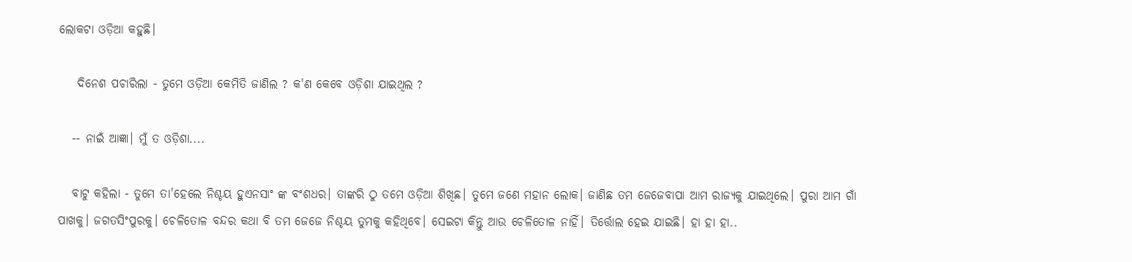ଲୋକଟା ଓଡ଼ିଆ କହୁଛି।

    ଦିନେଶ ପଚାରିଲା - ତୁମେ ଓଡ଼ିଆ କେମିତି ଜାଣିଲ ? କ'ଣ କେବେ ଓଡ଼ିଶା ଯାଇଥିଲ ?

   -- ନାଇଁ ଆଜ୍ଞା। ମୁଁ ତ ଓଡ଼ିଶା....

   ବାଟୁ କହିଲା - ତୁମେ ତା'ହେଲେ ନିଶ୍ଚୟ ହୁଏନସାଂ ଙ୍କ ବଂଶଧର। ତାଙ୍କରି ଠୁ ତମେ ଓଡ଼ିଆ ଶିଖିଛ। ତୁମେ ଜଣେ ମହାନ ଲୋକ। ଜାଣିଛ ତମ ଜେଜେବାପା ଆମ ରାଜ୍ୟକୁ ଯାଇଥିଲେ। ପୁରା ଆମ ଗାଁ ପାଖକୁ। ଜଗତସିଂପୁରକୁ। ଚେଳିତୋଳ ବନ୍ଦର କଥା ବି ତମ ଜେଜେ ନିଶ୍ଚୟ ତୁମକୁ କହିଥିବେ। ସେଇଟା କିନ୍ତୁ ଆଉ ଚେଳିତୋଳ ନାହିଁ। ତିର୍ତ୍ତୋଲ ହେଇ ଯାଇଛି। ହା ହା ହା..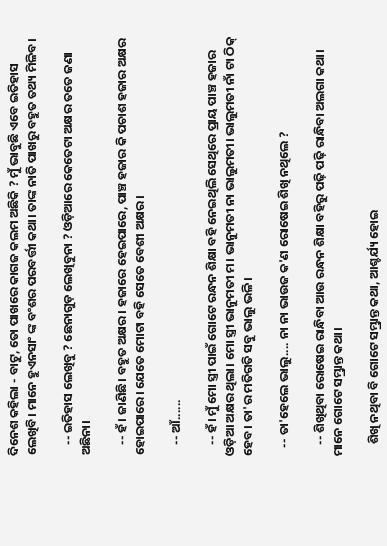ଦିନେଶ କହିଲା - ବାଟୁ, ତୋ ପାଖରେ କାଗଜ କଲମ ଅଛିକି ? ମୁଁ ଭାବୁଛି ଏବେ ଇତିହାସ ଲେଖିବି। ମାନେ ହୁଏନସାଂ ଙ୍କ ବଂଶର ପରବର୍ତ୍ତୀ କଥା। ତାଙ୍କ ନାତି ପାଖରୁ ବହୁତ ତଥ୍ୟ ମିଳିବ।

    -- ଇତିହାସ ଲେଖିବୁ ? ଛେନାଗୁଡ଼ ଲେଖିବୁନା ? ଓଡ଼ିଆରେ କେତେଟା ଅକ୍ଷର ତତେ ଜଣା ଅଛିନା।

    -- ହଁ। ଜାଣିଛି। ବହୁତ ଅକ୍ଷର। ହଜାରେ ହେଇପାରେ, ପାଞ୍ଚ ହଜାର କି ପଚାଶ ହଜାର ଅକ୍ଷର ହୋଇପାରେ। ଯେତେ ମୋଟା ବହି ସେତେ ବେଶୀ ଅକ୍ଷର।

    -- ଆଁ......

    -- ହଁ। ମୁଁ ମୋ ସ୍ତ୍ରୀ ପାଇଁ ଗୋଟେ ରନ୍ଧନ ଶିକ୍ଷା ବହି ନେଇଥିଲି ସେଥିରେ ପ୍ରାୟ ପାଞ୍ଚ ହଜାର ଓଡ଼ିଆ ଅକ୍ଷର ଥିଲା। ମୋ ସ୍ତ୍ରୀ ଭାନୁମତୀ ମ। ଭାନୁମତୀ ନା ଭାଲୁମତୀ। ଭାଲୁମତୀ ନାଁ ଟା ଠିକ୍ ହେବ। ତା'ର ମତିଗତି ସବୁ ଭାଲୁ ଭଳି।

   -- ତା'ହେଲେ ଭାଲୁ.... ନା ନା ଭାଉଜ କ'ଣ ରୋଷେଇ ଶିଖି ନଥିଲେ ?

    -- ଶିଖିଥିବା ରୋଷେଇ ରାନ୍ଧିବା ଆଉ ରନ୍ଧନ ଶିକ୍ଷା ବହିରୁ ପଢ଼ି ପଢ଼ି ରାନ୍ଧିବା ଅଲଗା କଥା। ମାନେ ଗୋଟେ ସମ୍ଭ୍ରାନ୍ତ କଥା।

    ଶିଖି ନଥିବା ବି ଗୋଟେ ସମ୍ଭ୍ରାନ୍ତ କଥା, ଆଶ୍ଚର୍ଯ୍ୟ ହୋଇ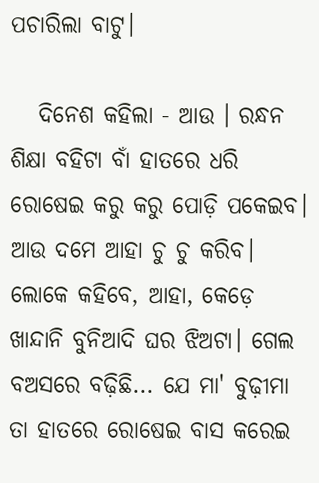ପଚାରିଲା ବାଟୁ।

   ଦିନେଶ କହିଲା - ଆଉ । ରନ୍ଧନ ଶିକ୍ଷା ବହିଟା ବାଁ ହାତରେ ଧରି ରୋଷେଇ କରୁ କରୁ ପୋଡ଼ି ପକେଇବ। ଆଉ ଦମେ ଆହା ଚୁ ଚୁ କରିବ। ଲୋକେ କହିବେ, ଆହା, କେଡ଼େ ଖାନ୍ଦାନି ବୁନିଆଦି ଘର ଝିଅଟା। ଗେଲ ବଅସରେ ବଢ଼ିଛି... ଯେ ମା' ବୁଢ଼ୀମା ତା ହାତରେ ରୋଷେଇ ବାସ କରେଇ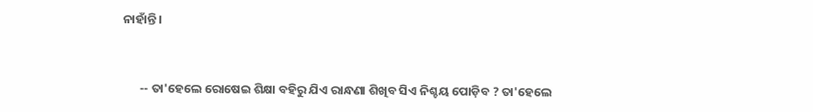ନାହାଁନ୍ତି।


      -- ତା'ହେଲେ ରୋଷେଇ ଶିକ୍ଷା ବହିରୁ ଯିଏ ରାନ୍ଧଣା ଶିଖିବ ସିଏ ନିଶ୍ଚୟ ପୋଡ଼ିବ ? ତା'ହେଲେ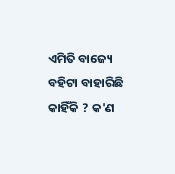ଏମିତି ବାଜ୍ୟେ ବହିଟା ବାହାରିଛି କାହିଁକି ? କ'ଣ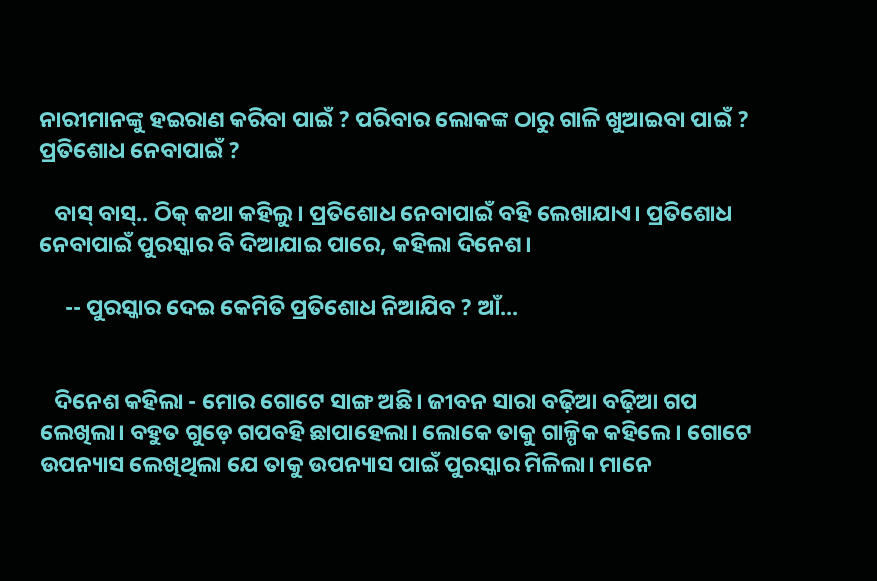ନାରୀମାନଙ୍କୁ ହଇରାଣ କରିବା ପାଇଁ ? ପରିବାର ଲୋକଙ୍କ ଠାରୁ ଗାଳି ଖୁଆଇବା ପାଇଁ ? ପ୍ରତିଶୋଧ ନେବାପାଇଁ ?

   ବାସ୍ ବାସ୍.. ଠିକ୍ କଥା କହିଲୁ। ପ୍ରତିଶୋଧ ନେବାପାଇଁ ବହି ଲେଖାଯାଏ। ପ୍ରତିଶୋଧ ନେବାପାଇଁ ପୁରସ୍କାର ବି ଦିଆଯାଇ ପାରେ, କହିଲା ଦିନେଶ।

     -- ପୁରସ୍କାର ଦେଇ କେମିତି ପ୍ରତିଶୋଧ ନିଆଯିବ ? ଆଁ...


   ଦିନେଶ କହିଲା - ମୋର ଗୋଟେ ସାଙ୍ଗ ଅଛି। ଜୀବନ ସାରା ବଢ଼ିଆ ବଢ଼ିଆ ଗପ ଲେଖିଲା। ବହୁତ ଗୁଡ଼େ ଗପବହି ଛାପାହେଲା। ଲୋକେ ତାକୁ ଗାଳ୍ପିକ କହିଲେ। ଗୋଟେ ଉପନ୍ୟାସ ଲେଖିଥିଲା ଯେ ତାକୁ ଉପନ୍ୟାସ ପାଇଁ ପୁରସ୍କାର ମିଳିଲା। ମାନେ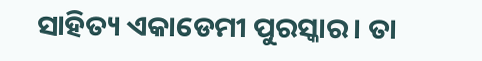ସାହିତ୍ୟ ଏକାଡେମୀ ପୁରସ୍କାର। ତା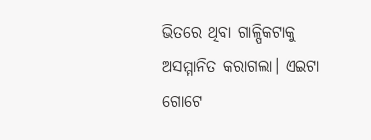ଭିତରେ ଥିବା ଗାଳ୍ପିକଟାକୁ ଅସମ୍ମାନିତ କରାଗଲା। ଏଇଟା ଗୋଟେ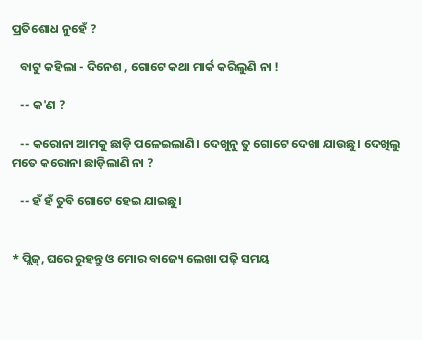ପ୍ରତିଶୋଧ ନୁହେଁ ?

   ବାଟୁ କହିଲା - ଦିନେଶ , ଗୋଟେ କଥା ମାର୍କ କରିଲୁଣି ନା !

   -- କ'ଣ ?

   -- କରୋନା ଆମକୁ ଛାଡ଼ି ପଳେଇଲାଣି। ଦେଖୁନୁ ତୁ ଗୋଟେ ଦେଖା ଯାଉଛୁ। ଦେଖିଲୁ ମତେ କରୋନା ଛାଡ଼ିଲାଣି ନା ?

   -- ହଁ ହଁ ତୁବି ଗୋଟେ ହେଇ ଯାଇଛୁ।


* ପ୍ଲିଜ୍, ଘରେ ରୁହନ୍ତୁ ଓ ମୋର ବାଜ୍ୟେ ଲେଖା ପଢ଼ି ସମୟ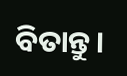ବିତାନ୍ତୁ।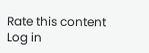Rate this content
Log in